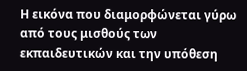Η εικόνα που διαμορφώνεται γύρω από τους μισθούς των εκπαιδευτικών και την υπόθεση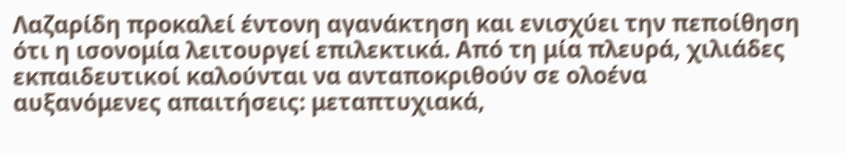Λαζαρίδη προκαλεί έντονη αγανάκτηση και ενισχύει την πεποίθηση ότι η ισονομία λειτουργεί επιλεκτικά. Από τη μία πλευρά, χιλιάδες εκπαιδευτικοί καλούνται να ανταποκριθούν σε ολοένα αυξανόμενες απαιτήσεις: μεταπτυχιακά,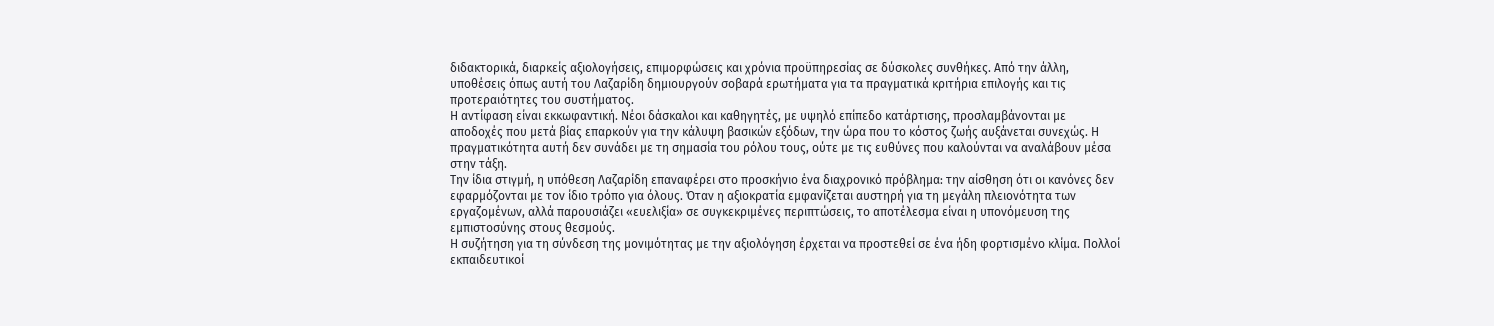διδακτορικά, διαρκείς αξιολογήσεις, επιμορφώσεις και χρόνια προϋπηρεσίας σε δύσκολες συνθήκες. Από την άλλη, υποθέσεις όπως αυτή του Λαζαρίδη δημιουργούν σοβαρά ερωτήματα για τα πραγματικά κριτήρια επιλογής και τις προτεραιότητες του συστήματος.
Η αντίφαση είναι εκκωφαντική. Νέοι δάσκαλοι και καθηγητές, με υψηλό επίπεδο κατάρτισης, προσλαμβάνονται με αποδοχές που μετά βίας επαρκούν για την κάλυψη βασικών εξόδων, την ώρα που το κόστος ζωής αυξάνεται συνεχώς. Η πραγματικότητα αυτή δεν συνάδει με τη σημασία του ρόλου τους, ούτε με τις ευθύνες που καλούνται να αναλάβουν μέσα στην τάξη.
Την ίδια στιγμή, η υπόθεση Λαζαρίδη επαναφέρει στο προσκήνιο ένα διαχρονικό πρόβλημα: την αίσθηση ότι οι κανόνες δεν εφαρμόζονται με τον ίδιο τρόπο για όλους. Όταν η αξιοκρατία εμφανίζεται αυστηρή για τη μεγάλη πλειονότητα των εργαζομένων, αλλά παρουσιάζει «ευελιξία» σε συγκεκριμένες περιπτώσεις, το αποτέλεσμα είναι η υπονόμευση της εμπιστοσύνης στους θεσμούς.
Η συζήτηση για τη σύνδεση της μονιμότητας με την αξιολόγηση έρχεται να προστεθεί σε ένα ήδη φορτισμένο κλίμα. Πολλοί εκπαιδευτικοί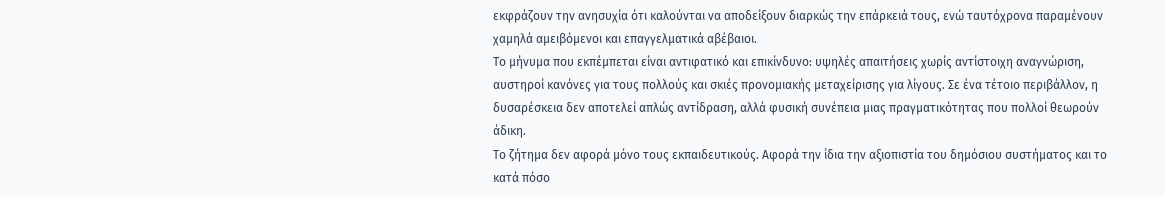εκφράζουν την ανησυχία ότι καλούνται να αποδείξουν διαρκώς την επάρκειά τους, ενώ ταυτόχρονα παραμένουν χαμηλά αμειβόμενοι και επαγγελματικά αβέβαιοι.
Το μήνυμα που εκπέμπεται είναι αντιφατικό και επικίνδυνο: υψηλές απαιτήσεις χωρίς αντίστοιχη αναγνώριση, αυστηροί κανόνες για τους πολλούς και σκιές προνομιακής μεταχείρισης για λίγους. Σε ένα τέτοιο περιβάλλον, η δυσαρέσκεια δεν αποτελεί απλώς αντίδραση, αλλά φυσική συνέπεια μιας πραγματικότητας που πολλοί θεωρούν άδικη.
Το ζήτημα δεν αφορά μόνο τους εκπαιδευτικούς. Αφορά την ίδια την αξιοπιστία του δημόσιου συστήματος και το κατά πόσο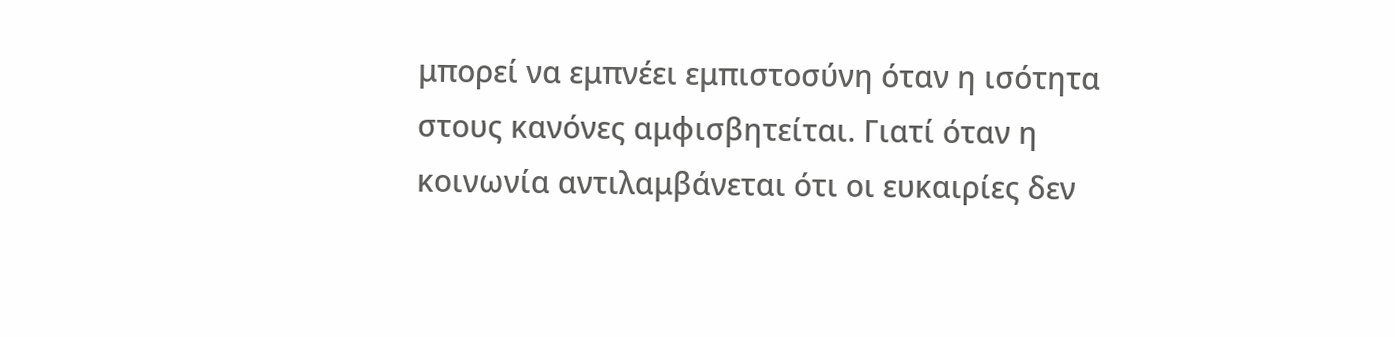μπορεί να εμπνέει εμπιστοσύνη όταν η ισότητα στους κανόνες αμφισβητείται. Γιατί όταν η κοινωνία αντιλαμβάνεται ότι οι ευκαιρίες δεν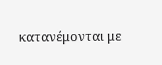κατανέμονται με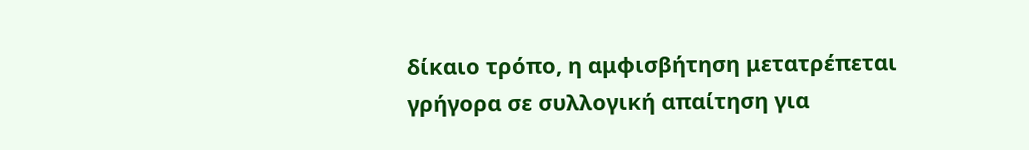δίκαιο τρόπο, η αμφισβήτηση μετατρέπεται γρήγορα σε συλλογική απαίτηση για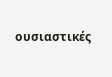ουσιαστικές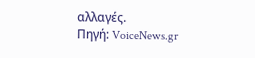αλλαγές.
Πηγή: VoiceNews.gr